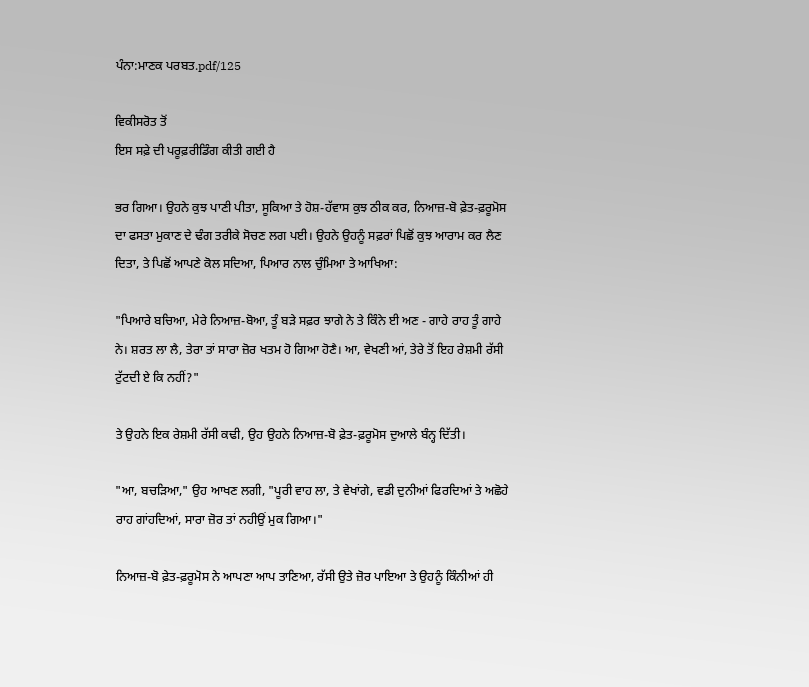ਪੰਨਾ:ਮਾਣਕ ਪਰਬਤ.pdf/125

ਵਿਕੀਸਰੋਤ ਤੋਂ
ਇਸ ਸਫ਼ੇ ਦੀ ਪਰੂਫ਼ਰੀਡਿੰਗ ਕੀਤੀ ਗਈ ਹੈ

ਭਰ ਗਿਆ। ਉਹਨੇ ਕੁਝ ਪਾਣੀ ਪੀਤਾ, ਸੂਕਿਆ ਤੇ ਹੋਸ਼-ਹੱਵਾਸ ਕੁਝ ਠੀਕ ਕਰ, ਨਿਆਜ਼-ਬੋ ਫ਼ੇਤ-ਫ਼ਰੂਮੋਸ ਦਾ ਫਸਤਾ ਮੁਕਾਣ ਦੇ ਢੰਗ ਤਰੀਕੇ ਸੋਚਣ ਲਗ ਪਈ। ਉਹਨੇ ਉਹਨੂੰ ਸਫ਼ਰਾਂ ਪਿਛੋਂ ਕੁਝ ਆਰਾਮ ਕਰ ਲੈਣ ਦਿਤਾ, ਤੇ ਪਿਛੋਂ ਆਪਣੇ ਕੋਲ ਸਦਿਆ, ਪਿਆਰ ਨਾਲ ਚੁੰਮਿਆ ਤੇ ਆਖਿਆ:

"ਪਿਆਰੇ ਬਚਿਆ, ਮੇਰੇ ਨਿਆਜ਼-ਬੋਆ, ਤੂੰ ਬੜੇ ਸਫ਼ਰ ਝਾਗੇ ਨੇ ਤੇ ਕਿੰਨੇ ਈ ਅਣ - ਗਾਹੇ ਰਾਹ ਤੂੰ ਗਾਹੇ ਨੇ। ਸ਼ਰਤ ਲਾ ਲੈ, ਤੇਰਾ ਤਾਂ ਸਾਰਾ ਜ਼ੋਰ ਖਤਮ ਹੋ ਗਿਆ ਹੋਣੈ। ਆ, ਵੇਖਣੀ ਆਂ, ਤੇਰੇ ਤੋਂ ਇਹ ਰੇਸ਼ਮੀ ਰੱਸੀ ਟੁੱਟਦੀ ਏ ਕਿ ਨਹੀਂ?"

ਤੇ ਉਹਨੇ ਇਕ ਰੇਸ਼ਮੀ ਰੱਸੀ ਕਢੀ, ਉਹ ਉਹਨੇ ਨਿਆਜ਼-ਬੋ ਫ਼ੇਤ-ਫ਼ਰੂਮੋਸ ਦੁਆਲੇ ਬੰਨ੍ਹ ਦਿੱਤੀ।

"ਆ, ਬਚੜਿਆ," ਉਹ ਆਖਣ ਲਗੀ, "ਪੂਰੀ ਵਾਹ ਲਾ, ਤੇ ਵੇਖਾਂਗੇ, ਵਡੀ ਦੁਨੀਆਂ ਫਿਰਦਿਆਂ ਤੇ ਅਛੋਹੇ ਰਾਹ ਗਾਂਹਦਿਆਂ, ਸਾਰਾ ਜ਼ੋਰ ਤਾਂ ਨਹੀਉਂ ਮੁਕ ਗਿਆ।"

ਨਿਆਜ਼-ਬੋ ਫ਼ੇਤ-ਫ਼ਰੂਮੋਸ ਨੇ ਆਪਣਾ ਆਪ ਤਾਣਿਆ, ਰੱਸੀ ਉਤੇ ਜ਼ੋਰ ਪਾਇਆ ਤੇ ਉਹਨੂੰ ਕਿੰਨੀਆਂ ਹੀ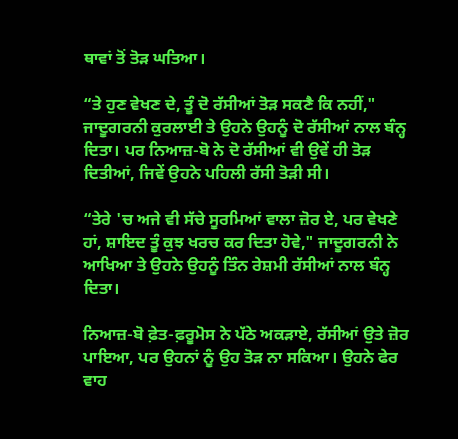ਥਾਵਾਂ ਤੋਂ ਤੋੜ ਘਤਿਆ।

“ਤੇ ਹੁਣ ਵੇਖਣ ਦੇ, ਤੂੰ ਦੋ ਰੱਸੀਆਂ ਤੋੜ ਸਕਣੈ ਕਿ ਨਹੀਂ," ਜਾਦੂਗਰਨੀ ਕੁਰਲਾਈ ਤੇ ਉਹਨੇ ਉਹਨੂੰ ਦੋ ਰੱਸੀਆਂ ਨਾਲ ਬੰਨ੍ਹ ਦਿਤਾ। ਪਰ ਨਿਆਜ਼-ਬੋ ਨੇ ਦੋ ਰੱਸੀਆਂ ਵੀ ਉਵੇਂ ਹੀ ਤੋੜ ਦਿਤੀਆਂ, ਜਿਵੇਂ ਉਹਨੇ ਪਹਿਲੀ ਰੱਸੀ ਤੋੜੀ ਸੀ।

“ਤੇਰੇ 'ਚ ਅਜੇ ਵੀ ਸੱਚੇ ਸੂਰਮਿਆਂ ਵਾਲਾ ਜ਼ੋਰ ਏ, ਪਰ ਵੇਖਣੇ ਹਾਂ, ਸ਼ਾਇਦ ਤੂੰ ਕੁਝ ਖਰਚ ਕਰ ਦਿਤਾ ਹੋਵੇ," ਜਾਦੂਗਰਨੀ ਨੇ ਆਖਿਆ ਤੇ ਉਹਨੇ ਉਹਨੂੰ ਤਿੰਨ ਰੇਸ਼ਮੀ ਰੱਸੀਆਂ ਨਾਲ ਬੰਨ੍ਹ ਦਿਤਾ।

ਨਿਆਜ਼-ਬੋ ਫ਼ੇਤ-ਫ਼ਰੂਮੋਸ ਨੇ ਪੱਠੇ ਅਕੜਾਏ, ਰੱਸੀਆਂ ਉਤੇ ਜ਼ੋਰ ਪਾਇਆ, ਪਰ ਉਹਨਾਂ ਨੂੰ ਉਹ ਤੋੜ ਨਾ ਸਕਿਆ। ਉਹਨੇ ਫੇਰ ਵਾਹ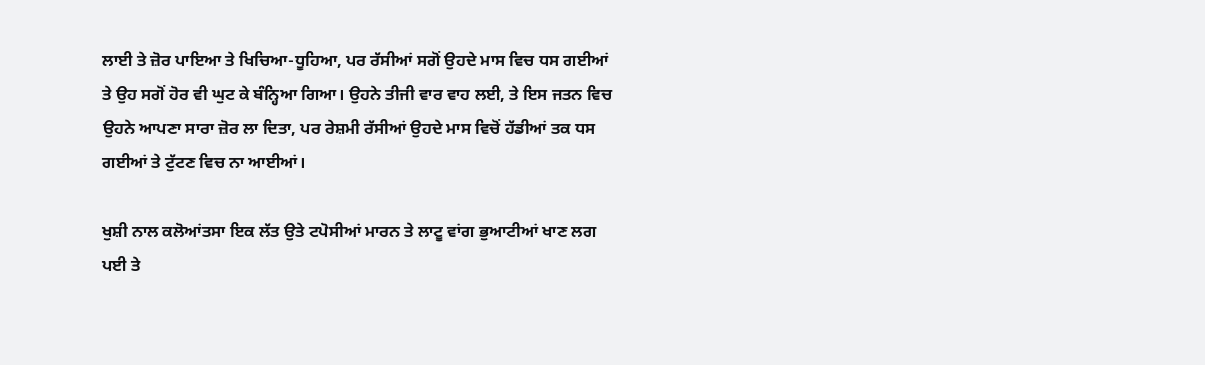ਲਾਈ ਤੇ ਜ਼ੋਰ ਪਾਇਆ ਤੇ ਖਿਚਿਆ-ਧੂਹਿਆ, ਪਰ ਰੱਸੀਆਂ ਸਗੋਂ ਉਹਦੇ ਮਾਸ ਵਿਚ ਧਸ ਗਈਆਂ ਤੇ ਉਹ ਸਗੋਂ ਹੋਰ ਵੀ ਘੁਟ ਕੇ ਬੰਨ੍ਹਿਆ ਗਿਆ। ਉਹਨੇ ਤੀਜੀ ਵਾਰ ਵਾਹ ਲਈ, ਤੇ ਇਸ ਜਤਨ ਵਿਚ ਉਹਨੇ ਆਪਣਾ ਸਾਰਾ ਜ਼ੋਰ ਲਾ ਦਿਤਾ, ਪਰ ਰੇਸ਼ਮੀ ਰੱਸੀਆਂ ਉਹਦੇ ਮਾਸ ਵਿਚੋਂ ਹੱਡੀਆਂ ਤਕ ਧਸ ਗਈਆਂ ਤੇ ਟੁੱਟਣ ਵਿਚ ਨਾ ਆਈਆਂ।

ਖੁਸ਼ੀ ਨਾਲ ਕਲੋਆਂਤਸਾ ਇਕ ਲੱਤ ਉਤੇ ਟਪੋਸੀਆਂ ਮਾਰਨ ਤੇ ਲਾਟੂ ਵਾਂਗ ਭੁਆਟੀਆਂ ਖਾਣ ਲਗ ਪਈ ਤੇ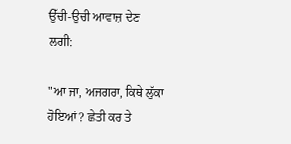ਉੱਚੀ-ਉਚੀ ਆਵਾਜ਼ ਦੇਣ ਲਗੀ:

"ਆ ਜਾ, ਅਜਗਰਾ, ਕਿਥੇ ਲੁੱਕਾ ਹੋਇਆਂ? ਛੇਤੀ ਕਰ ਤੇ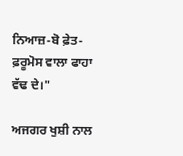ਨਿਆਜ਼-ਬੋ ਫ਼ੇਤ-ਫ਼ਰੂਮੋਸ ਵਾਲਾ ਫਾਹਾ ਵੱਢ ਦੇ।"

ਅਜਗਰ ਖੁਸ਼ੀ ਨਾਲ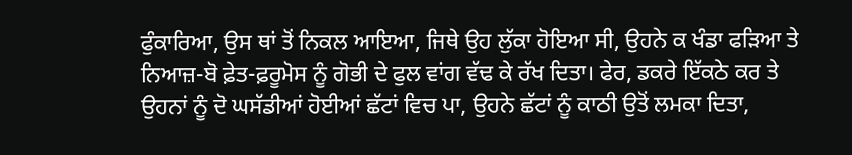ਫੁੰਕਾਰਿਆ, ਉਸ ਥਾਂ ਤੋਂ ਨਿਕਲ ਆਇਆ, ਜਿਥੇ ਉਹ ਲੁੱਕਾ ਹੋਇਆ ਸੀ, ਉਹਨੇ ਕ ਖੰਡਾ ਫੜਿਆ ਤੇ ਨਿਆਜ਼-ਬੋ ਫ਼ੇਤ-ਫ਼ਰੂਮੋਸ ਨੂੰ ਗੋਭੀ ਦੇ ਫੁਲ ਵਾਂਗ ਵੱਢ ਕੇ ਰੱਖ ਦਿਤਾ। ਫੇਰ, ਡਕਰੇ ਇੱਕਠੇ ਕਰ ਤੇ ਉਹਨਾਂ ਨੂੰ ਦੋ ਘਸੱਡੀਆਂ ਹੋਈਆਂ ਛੱਟਾਂ ਵਿਚ ਪਾ, ਉਹਨੇ ਛੱਟਾਂ ਨੂੰ ਕਾਠੀ ਉਤੋਂ ਲਮਕਾ ਦਿਤਾ,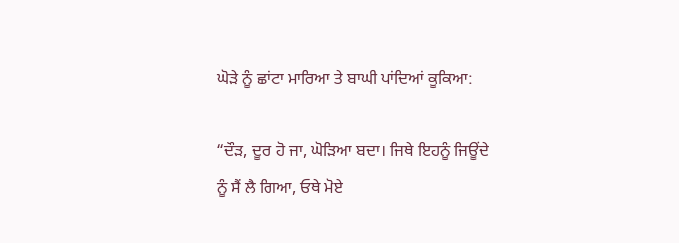ਘੋੜੇ ਨੂੰ ਛਾਂਟਾ ਮਾਰਿਆ ਤੇ ਬਾਘੀ ਪਾਂਦਿਆਂ ਕੂਕਿਆ:

“ਦੌੜ, ਦੂਰ ਹੋ ਜਾ, ਘੋੜਿਆ ਬਦਾ। ਜਿਥੇ ਇਹਨੂੰ ਜਿਊਂਦੇ ਨੂੰ ਸੈਂ ਲੈ ਗਿਆ, ਓਥੇ ਮੋਏ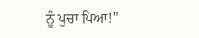ਨੂੰ ਪੁਚਾ ਪਿਆ!"